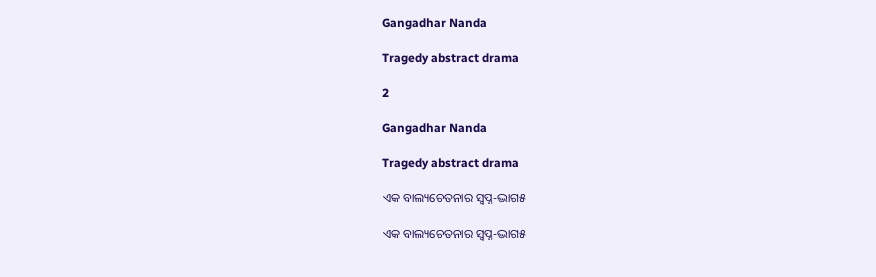Gangadhar Nanda

Tragedy abstract drama

2

Gangadhar Nanda

Tragedy abstract drama

ଏକ ବାଲ୍ୟଚେତନାର ସ୍ଵପ୍ନ-ଦ୍ଭାଗ୫

ଏକ ବାଲ୍ୟଚେତନାର ସ୍ଵପ୍ନ-ଦ୍ଭାଗ୫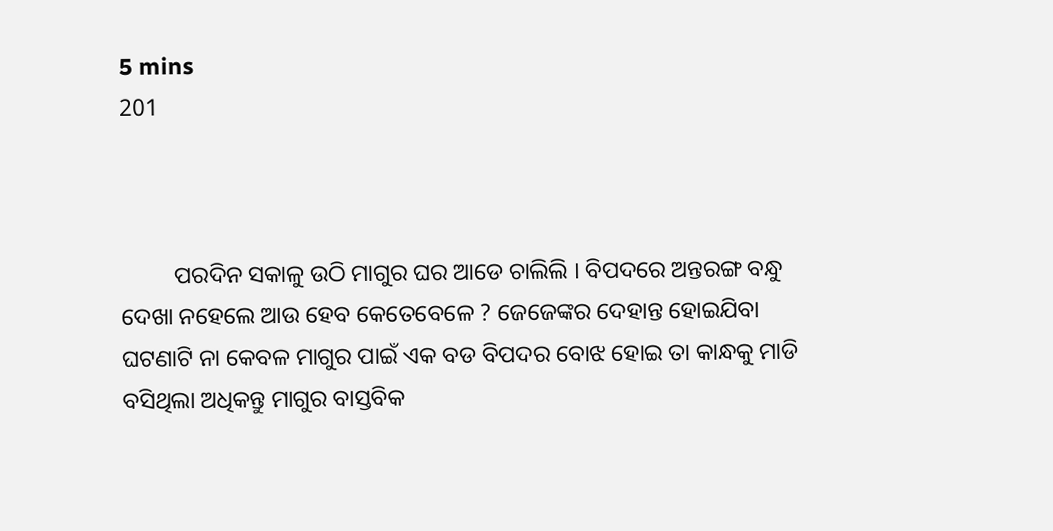5 mins
201



         ପରଦିନ ସକାଳୁ ଉଠି ମାଗୁର ଘର ଆଡେ ଚାଲିଲି । ବିପଦରେ ଅନ୍ତରଙ୍ଗ ବନ୍ଧୁ ଦେଖା ନହେଲେ ଆଉ ହେବ କେତେବେଳେ ? ଜେଜେଙ୍କର ଦେହାନ୍ତ ହୋଇଯିବା ଘଟଣାଟି ନା କେବଳ ମାଗୁର ପାଇଁ ଏକ ବଡ ବିପଦର ବୋଝ ହୋଇ ତା କାନ୍ଧକୁ ମାଡି ବସିଥିଲା ଅଧିକନ୍ତୁ ମାଗୁର ବାସ୍ତବିକ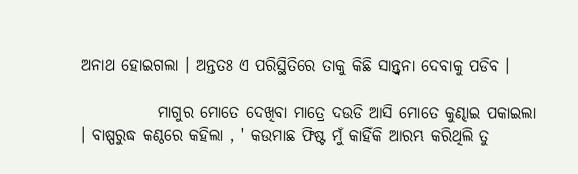ଅନାଥ ହୋଇଗଲା । ଅନ୍ତତଃ ଏ ପରିସ୍ଥିତିରେ ତାକୁ କିଛି ସାନ୍ତ୍ଵନା ଦେବାକୁ ପଡିବ ।

            ମାଗୁର ମୋତେ ଦେଖିବା ମାତ୍ରେ ଦଉଡି ଆସି ମୋତେ କୁଣ୍ଢାଇ ପକାଇଲା । ବାଷ୍ପରୁଦ୍ଧ କଣ୍ଠରେ କହିଲା , ' କଉମାଛ ଫିଷ୍ଟ ମୁଁ କାହିଁକି ଆରମ୍ଭ କରିଥିଲି ତୁ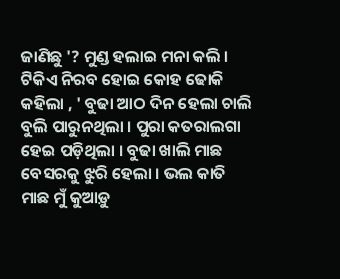ଜାଣିଛୁ '? ମୁଣ୍ଡ ହଲାଇ ମନା କଲି । ଟିକିଏ ନିରବ ହୋଇ କୋହ ଢୋକି କହିଲା , ' ବୁଢା ଆଠ ଦିନ ହେଲା ଚାଲି ବୁଲି ପାରୁନଥିଲା । ପୁରା କତରାଲଗା ହେଇ ପଡ଼ିଥିଲା । ବୁଢା ଖାଲି ମାଛ ବେସରକୁ ଝୁରି ହେଲା । ଭଲ କାତି ମାଛ ମୁଁ କୁଆଡ଼ୁ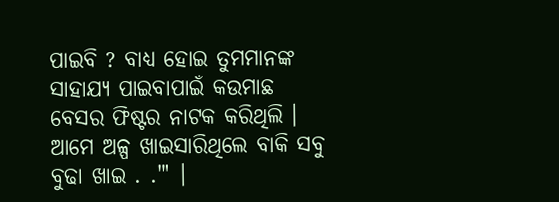ପାଇବି ? ବାଧ୍ୟ ହୋଇ ତୁମମାନଙ୍କ ସାହାଯ୍ୟ ପାଇବାପାଇଁ କଉମାଛ ବେସର ଫିଷ୍ଟର ନାଟକ କରିଥିଲି । ଆମେ ଅଳ୍ପ ଖାଇସାରିଥିଲେ ବାକି ସବୁ ବୁଢା ଖାଇ . ."' ।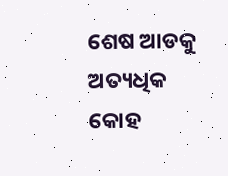ଶେଷ ଆଡକୁ ଅତ୍ୟଧିକ କୋହ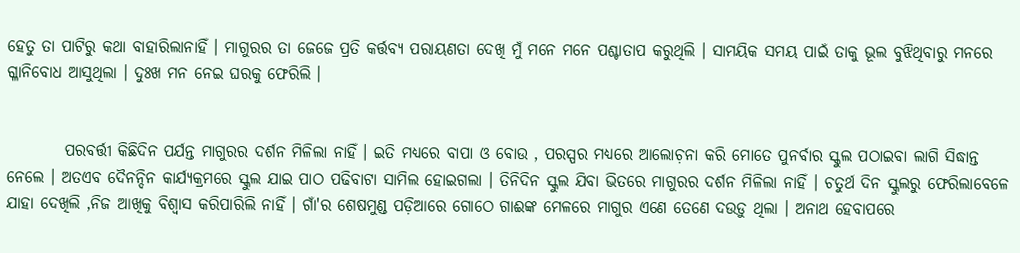ହେତୁ ତା ପାଟିରୁ କଥା ବାହାରିଲାନାହିଁ । ମାଗୁରର ତା ଜେଜେ ପ୍ରତି କର୍ତ୍ତବ୍ଯ ପରାୟଣତା ଦେଖି ମୁଁ ମନେ ମନେ ପଶ୍ଚାତାପ କରୁଥିଲି । ସାମୟିକ ସମୟ ପାଇଁ ତାକୁ ଭୂଲ ବୁଝିଥିବାରୁ ମନରେ ଗ୍ଳାନିବୋଧ ଆସୁଥିଲା । ଦୁଃଖ ମନ ନେଇ ଘରକୁ ଫେରିଲି ।


         ପରବର୍ତ୍ତୀ କିଛିଦିନ ପର୍ଯନ୍ତ ମାଗୁରର ଦର୍ଶନ ମିଳିଲା ନାହିଁ । ଇତି ମଧ୍ୟରେ ବାପା ଓ ବୋଉ , ପରସ୍ପର ମଧ୍ୟରେ ଆଲୋଚ଼ନା କରି ମୋତେ ପୁନର୍ବାର ସ୍କୁଲ ପଠାଇବା ଲାଗି ସିଦ୍ଧାନ୍ତ ନେଲେ । ଅତଏବ ଦୈନନ୍ଦିନ କାର୍ଯ୍ୟକ୍ରମରେ ସ୍କୁଲ ଯାଇ ପାଠ ପଢିବାଟା ସାମିଲ ହୋଇଗଲା । ତିନିଦିନ ସ୍କୁଲ ଯିବା ଭିତରେ ମାଗୁରର ଦର୍ଶନ ମିଳିଲା ନାହିଁ । ଚତୁର୍ଥ ଦିନ ସ୍କୁଲରୁ ଫେରିଲାବେଳେ ଯାହା ଦେଖିଲି ,ନିଜ ଆଖିକୁ ବିଶ୍ଵାସ କରିପାରିଲି ନାହିଁ । ଗାଁ'ର ଶେଷମୁଣ୍ଡ ପଡ଼ିଆରେ ଗୋଠେ ଗାଈଙ୍କ ମେଳରେ ମାଗୁର ଏଣେ ତେଣେ ଦଉଡ଼ୁ ଥିଲା । ଅନାଥ ହେବାପରେ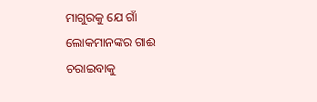ମାଗୁରକୁ ଯେ ଗାଁ ଲୋକମାନଙ୍କର ଗାଈ ଚରାଇବାକୁ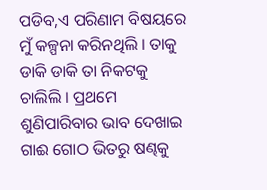ପଡିବ,ଏ ପରିଣାମ ବିଷୟରେ ମୁଁ କଳ୍ପନା କରିନଥିଲି । ତାକୁ ଡାକି ଡାକି ତା ନିକଟକୁ ଚାଲିଲି । ପ୍ରଥମେ ଶୁଣିପାରିବାର ଭାବ ଦେଖାଇ ଗାଈ ଗୋଠ ଭିତରୁ ଷଣ୍ଢକୁ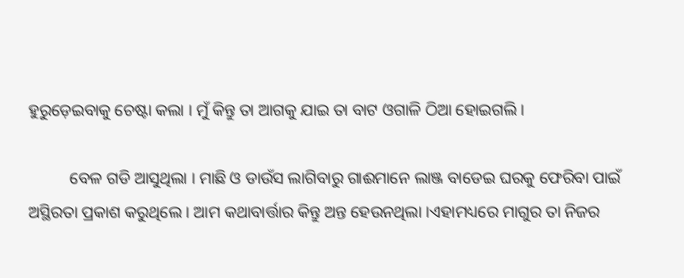ହୁରୁଡ଼େଇବାକୁ ଚେଷ୍ଟା କଲା । ମୁଁ କିନ୍ତୁ ତା ଆଗକୁ ଯାଇ ତା ବାଟ ଓଗାଳି ଠିଆ ହୋଇଗଲି ।

          ବେଳ ଗଡି ଆସୁଥିଲା । ମାଛି ଓ ଡାଉଁସ ଲାଗିବାରୁ ଗାଈମାନେ ଲାଞ୍ଜ ବାଡେଇ ଘରକୁ ଫେରିବା ପାଇଁ ଅସ୍ଥିରତା ପ୍ରକାଶ କରୁଥିଲେ । ଆମ କଥାବାର୍ତ୍ତାର କିନ୍ତୁ ଅନ୍ତ ହେଉନଥିଲା ।ଏହାମଧ୍ୟରେ ମାଗୁର ତା ନିଜର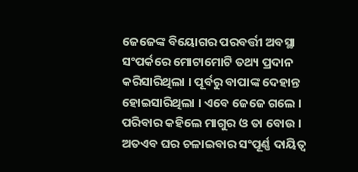ଜେଜେଙ୍କ ବିୟୋଗର ପରବର୍ତ୍ତୀ ଅବସ୍ଥା ସଂପର୍କରେ ମୋଟାମୋଟି ତଥ୍ୟ ପ୍ରଦାନ କରିସାରିଥିଲା । ପୂର୍ବରୁ ବାପାଙ୍କ ଦେହାନ୍ତ ହୋଇସାରିଥିଲା । ଏବେ ଜେଜେ ଗଲେ । ପରିବାର କହିଲେ ମାଗୁର ଓ ତା ବୋଉ । ଅତଏବ ଘର ଚଳାଇବାର ସଂପୂର୍ଣ୍ଣ ଦାୟିତ୍ଵ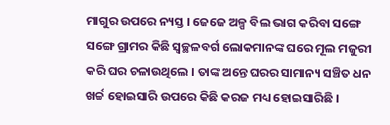ମାଗୁର ଉପରେ ନ୍ୟସ୍ତ । ଜେଜେ ଅଳ୍ପ ବିଲ ଭାଗ କରିବା ସଙ୍ଗେ ସଙ୍ଗେ ଗ୍ରାମର କିଛି ସ୍ୱଚ୍ଛଳବର୍ଗ ଲୋକମାନଙ୍କ ଘରେ ମୂଲ ମଜୁରୀ କରି ଘର ଚଳାଉଥିଲେ । ତାଙ୍କ ଅନ୍ତେ ଘରର ସାମାନ୍ୟ ସଞ୍ଚିତ ଧନ ଖର୍ଚ୍ଚ ହୋଇସାରି ଉପରେ କିଛି କରଜ ମଧ୍ୟ ହୋଇସାରିଛି ।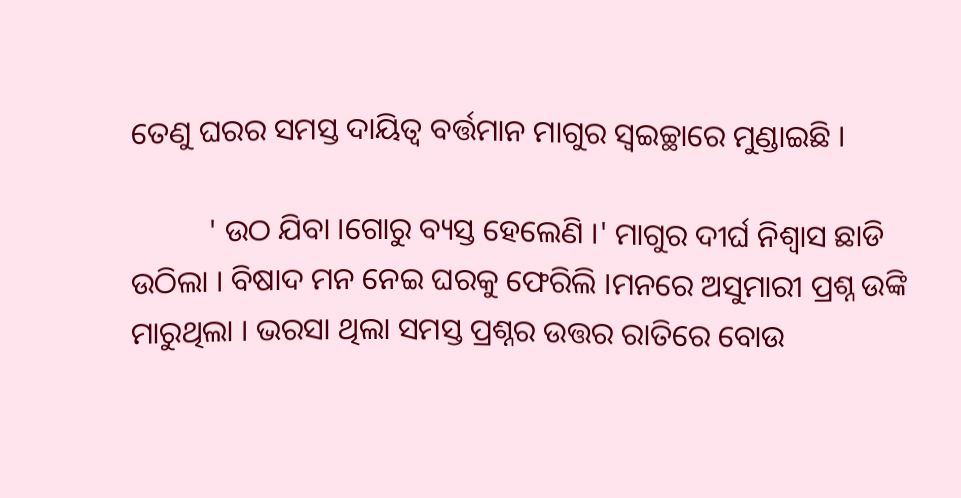ତେଣୁ ଘରର ସମସ୍ତ ଦାୟିତ୍ଵ ବର୍ତ୍ତମାନ ମାଗୁର ସ୍ଵଇଚ୍ଛାରେ ମୁଣ୍ଡାଇଛି ।

          ' ଉଠ ଯିବା ।ଗୋରୁ ବ୍ୟସ୍ତ ହେଲେଣି ।' ମାଗୁର ଦୀର୍ଘ ନିଶ୍ଵାସ ଛାଡି ଉଠିଲା । ବିଷାଦ ମନ ନେଇ ଘରକୁ ଫେରିଲି ।ମନରେ ଅସୁମାରୀ ପ୍ରଶ୍ନ ଉଙ୍କି ମାରୁଥିଲା । ଭରସା ଥିଲା ସମସ୍ତ ପ୍ରଶ୍ନର ଉତ୍ତର ରାତିରେ ବୋଉ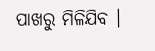ପାଖରୁ ମିଳିଯିବ ।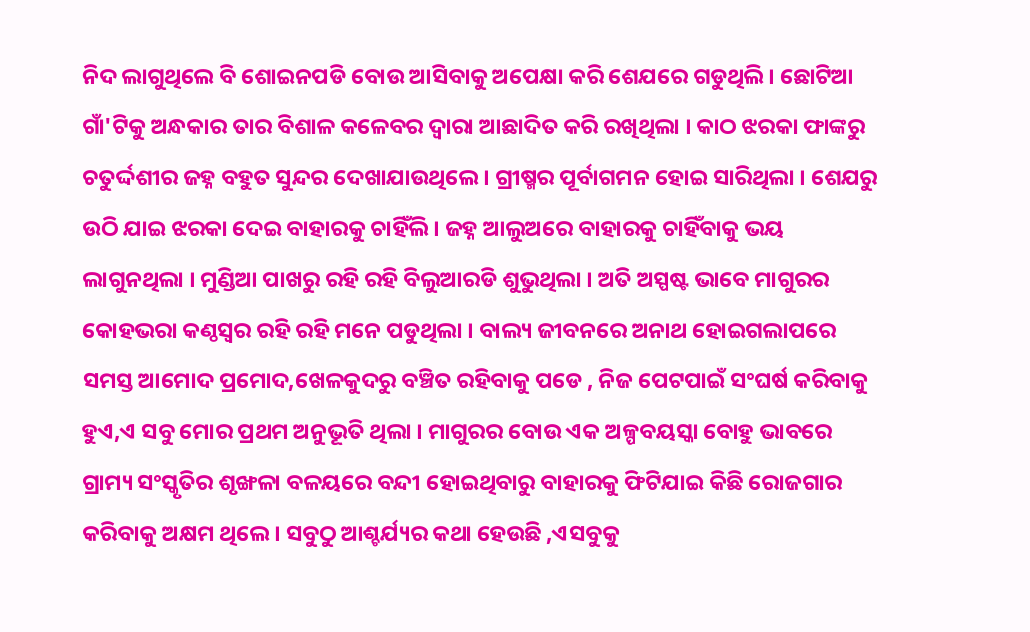ନିଦ ଲାଗୁଥିଲେ ବି ଶୋଇନପଡି ବୋଉ ଆସିବାକୁ ଅପେକ୍ଷା କରି ଶେଯରେ ଗଡୁଥିଲି । ଛୋଟିଆ ଗାଁ'ଟିକୁ ଅନ୍ଧକାର ତାର ବିଶାଳ କଳେବର ଦ୍ୱାରା ଆଛାଦିତ କରି ରଖିଥିଲା । କାଠ ଝରକା ଫାଙ୍କରୁ ଚତୁର୍ଦ୍ଦଶୀର ଜହ୍ନ ବହୁତ ସୁନ୍ଦର ଦେଖାଯାଉଥିଲେ । ଗ୍ରୀଷ୍ମର ପୂର୍ବାଗମନ ହୋଇ ସାରିଥିଲା । ଶେଯରୁ ଉଠି ଯାଇ ଝରକା ଦେଇ ବାହାରକୁ ଚାହିଁଲି । ଜହ୍ନ ଆଲୁଅରେ ବାହାରକୁ ଚାହିଁବାକୁ ଭୟ ଲାଗୁନଥିଲା । ମୁଣ୍ଡିଆ ପାଖରୁ ରହି ରହି ବିଲୁଆରଡି ଶୁଭୁଥିଲା । ଅତି ଅସ୍ପଷ୍ଟ ଭାବେ ମାଗୁରର କୋହଭରା କଣ୍ଠସ୍ଵର ରହି ରହି ମନେ ପଡୁଥିଲା । ବାଲ୍ୟ ଜୀବନରେ ଅନାଥ ହୋଇଗଲାପରେ ସମସ୍ତ ଆମୋଦ ପ୍ରମୋଦ,ଖେଳକୁଦରୁ ବଞ୍ଚିତ ରହିବାକୁ ପଡେ , ନିଜ ପେଟପାଇଁ ସଂଘର୍ଷ କରିବାକୁ ହୁଏ,ଏ ସବୁ ମୋର ପ୍ରଥମ ଅନୁଭୂତି ଥିଲା । ମାଗୁରର ବୋଉ ଏକ ଅଳ୍ପବୟସ୍କା ବୋହୁ ଭାବରେ ଗ୍ରାମ୍ୟ ସଂସ୍କୃତିର ଶୃଙ୍ଖଳା ବଳୟରେ ବନ୍ଦୀ ହୋଇଥିବାରୁ ବାହାରକୁ ଫିଟିଯାଇ କିଛି ରୋଜଗାର କରିବାକୁ ଅକ୍ଷମ ଥିଲେ । ସବୁଠୁ ଆଶ୍ଚର୍ଯ୍ୟର କଥା ହେଉଛି ,ଏସବୁକୁ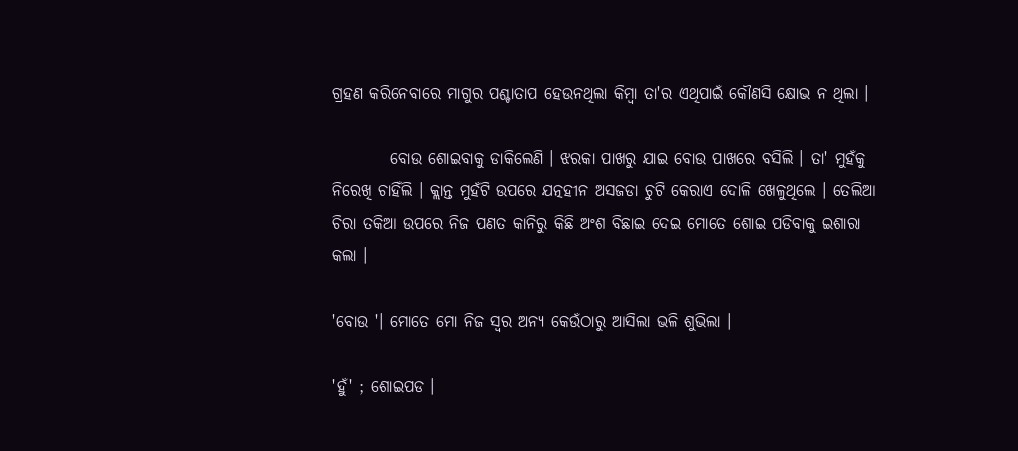ଗ୍ରହଣ କରିନେବାରେ ମାଗୁର ପଶ୍ଚାତାପ ହେଉନଥିଲା କିମ୍ଵା ତା'ର ଏଥିପାଇଁ କୌଣସି କ୍ଷୋଭ ନ ଥିଲା ।

         ବୋଉ ଶୋଇବାକୁ ଡାକିଲେଣି । ଝରକା ପାଖରୁ ଯାଇ ବୋଉ ପାଖରେ ବସିଲି । ତା' ମୁହଁକୁ ନିରେଖି ଚାହିଁଲି । କ୍ଲାନ୍ତ ମୁହଁଟି ଉପରେ ଯତ୍ନହୀନ ଅସଜଡା ଚୁଟି କେରାଏ ଦୋଳି ଖେଳୁଥିଲେ । ତେଲିଆ ଚିରା ତକିଆ ଉପରେ ନିଜ ପଣତ କାନିରୁ କିଛି ଅଂଶ ବିଛାଇ ଦେଇ ମୋତେ ଶୋଇ ପଡିବାକୁ ଇଶାରା କଲା ।

'ବୋଉ '। ମୋତେ ମୋ ନିଜ ସ୍ଵର ଅନ୍ୟ କେଉଁଠାରୁ ଆସିଲା ଭଳି ଶୁଭିଲା ।

'ହୁଁ' ; ଶୋଇପଡ ।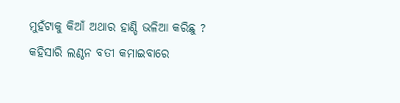ମୁହଁଟାକୁ କିଆଁ ଅଥାର ହାଣ୍ଡି ଭଳିଆ କରିଛୁ ? କହିସାରି ଲଣ୍ଠନ ବତୀ କମାଇବାରେ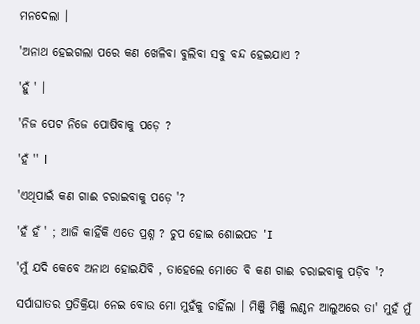ମନଦେଲା ।

'ଅନାଥ ହେଇଗଲା ପରେ କଣ ଖେଳିବା ବୁଲିବା ସବୁ ବନ୍ଦ ହେଇଯାଏ ?

'ହୁଁ ' ।

'ନିଜ ପେଟ ନିଜେ ପୋଷିବାକୁ ପଡ଼େ ?

'ହଁ '' l

'ଏଥିପାଇଁ କଣ ଗାଈ ଚରାଇବାକୁ ପଡ଼େ '?

'ହଁ ହଁ ' ; ଆଜି କାହିଁକି ଏତେ ପ୍ରଶ୍ନ ? ଚୁପ ହୋଇ ଶୋଇପଡ 'I

'ମୁଁ ଯଦି କେବେ ଅନାଥ ହୋଇଯିବି , ତାହେଲେ ମୋତେ ବି କଣ ଗାଈ ଚରାଇବାକୁ ପଡ଼ିବ '?

ସର୍ପାଘାତର ପ୍ରତିକ୍ରିୟା ନେଇ ବୋଉ ମୋ ମୁହଁକୁ ଚାହିଁଲା । ମିଞ୍ଜି ମିଞ୍ଜି ଲଣ୍ଠନ ଆଲୁଅରେ ତା' ମୁହଁ ମୁଁ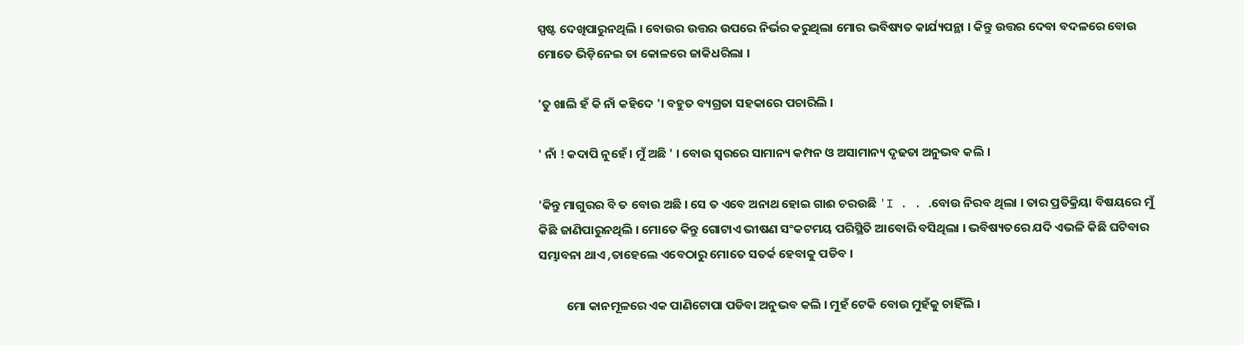ସ୍ପଷ୍ଟ ଦେଖିପାରୁନଥିଲି । ବୋଉର ଉତ୍ତର ଉପରେ ନିର୍ଭର କରୁଥିଲା ମୋର ଭବିଷ୍ୟତ କାର୍ଯ୍ୟପନ୍ଥା । କିନ୍ତୁ ଉତ୍ତର ଦେବା ବଦଳରେ ବୋଉ ମୋତେ ଭିଡ଼ିନେଇ ତା କୋଳରେ ଜାକିଧରିଲା ।

'ତୁ ଖାଲି ହଁ କି ନାଁ କହିଦେ '। ବହୁତ ବ୍ୟଗ୍ରତା ସହକାରେ ପଚାରିଲି ।

' ନାଁ ! କଦାପି ନୁହେଁ । ମୁଁ ଅଛି ' । ବୋଉ ସ୍ୱରରେ ସାମାନ୍ୟ କମ୍ପନ ଓ ଅସାମାନ୍ୟ ଦୃଢତା ଅନୁଭବ କଲି ।

'କିନ୍ତୁ ମାଗୁରର ବି ତ ବୋଉ ଅଛି । ସେ ତ ଏବେ ଅନାଥ ହୋଇ ଗାଈ ଚରଉଛି 'I . . .ବୋଉ ନିରବ ଥିଲା । ତାର ପ୍ରତିକ୍ରିୟା ବିଷୟରେ ମୁଁ କିଛି ଜାଣିପାରୁନଥିଲି । ମୋତେ କିନ୍ତୁ ଗୋଟାଏ ଭୀଷଣ ସଂକଟମୟ ପରିସ୍ଥିତି ଆବୋରି ବସିଥିଲା । ଭବିଷ୍ୟତରେ ଯଦି ଏଭଳି କିଛି ଘଟିବାର ସମ୍ଭାବନା ଥାଏ ,ତାହେଲେ ଏବେଠାରୁ ମୋତେ ସତର୍କ ହେବାକୁ ପଡିବ ।

          ମୋ କାନମୂଳରେ ଏକ ପାଣିଟୋପା ପଡିବା ଅନୁଭବ କଲି । ମୁହଁ ଟେକି ବୋଉ ମୁହଁକୁ ଚାହିଁଲି ।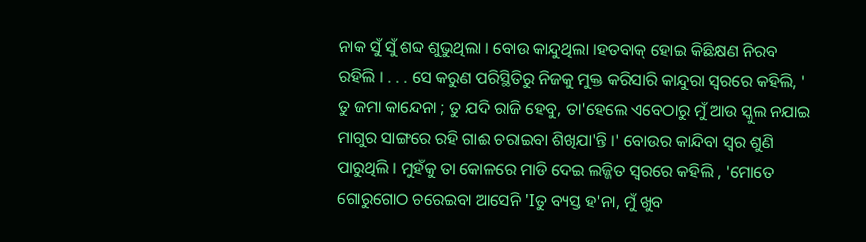ନାକ ସୁଁ ସୁଁ ଶବ୍ଦ ଶୁଭୁଥିଲା । ବୋଉ କାନ୍ଦୁଥିଲା ।ହତବାକ୍ ହୋଇ କିଛିକ୍ଷଣ ନିରବ ରହିଲି । . . . ସେ କରୁଣ ପରିସ୍ଥିତିରୁ ନିଜକୁ ମୁକ୍ତ କରିସାରି କାନ୍ଦୁରା ସ୍ଵରରେ କହିଲି, ' ତୁ ଜମା କାନ୍ଦେନା ; ତୁ ଯଦି ରାଜି ହେବୁ, ତା'ହେଲେ ଏବେଠାରୁ ମୁଁ ଆଉ ସ୍କୁଲ ନଯାଇ ମାଗୁର ସାଙ୍ଗରେ ରହି ଗାଈ ଚରାଇବା ଶିଖିଯା'ନ୍ତି ।' ବୋଉର କାନ୍ଦିବା ସ୍ଵର ଶୁଣି ପାରୁଥିଲି । ମୁହଁକୁ ତା କୋଳରେ ମାଡି ଦେଇ ଲଜ୍ଜିତ ସ୍ୱରରେ କହିଲି , 'ମୋତେ ଗୋରୁଗୋଠ ଚରେଇବା ଆସେନି 'Iତୁ ବ୍ୟସ୍ତ ହ'ନା, ମୁଁ ଖୁବ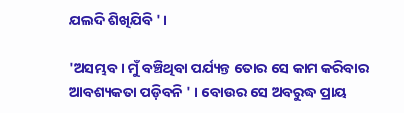ଯଲଦି ଶିଖିଯିବି ' ।

'ଅସମ୍ଭବ । ମୁଁ ବଞ୍ଚିଥିବା ପର୍ଯ୍ୟନ୍ତ ତୋର ସେ କାମ କରିବାର ଆବଶ୍ୟକତା ପଡ଼ିବନି ' । ବୋଉର ସେ ଅବରୁଦ୍ଧ ପ୍ରାୟ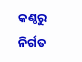କଣ୍ଠରୁ ନିର୍ଗତ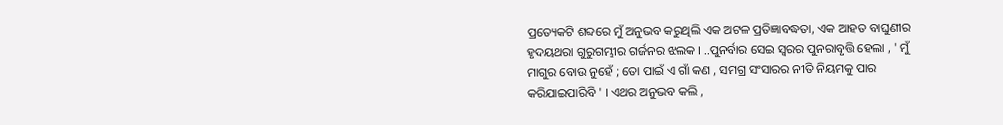ପ୍ରତ୍ୟେକଟି ଶବ୍ଦରେ ମୁଁ ଅନୁଭବ କରୁଥିଲି ଏକ ଅଟଳ ପ୍ରତିଜ୍ଞାବଦ୍ଧତା, ଏକ ଆହତ ବାଘୁଣୀର ହୃଦୟଥରା ଗୁରୁଗମ୍ଭୀର ଗର୍ଜନର ଝଲକ । ..ପୁନର୍ବାର ସେଇ ସ୍ଵରର ପୁନରାବୃତ୍ତି ହେଲା , ' ମୁଁ ମାଗୁର ବୋଉ ନୁହେଁ ; ତୋ ପାଇଁ ଏ ଗାଁ କଣ , ସମଗ୍ର ସଂସାରର ନୀତି ନିୟମକୁ ପାର କରିଯାଇପାରିବି ' । ଏଥର ଅନୁଭବ କଲି ,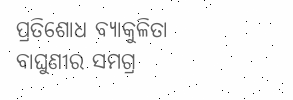ପ୍ରତିଶୋଧ ବ୍ୟାକୁଳିତା ବାଘୁଣୀର ସମଗ୍ର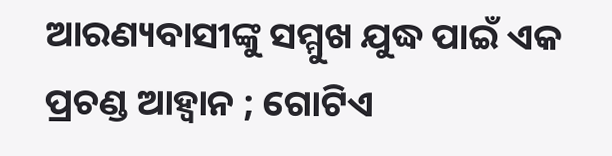ଆରଣ୍ୟବାସୀଙ୍କୁ ସମ୍ମୁଖ ଯୁଦ୍ଧ ପାଇଁ ଏକ ପ୍ରଚଣ୍ଡ ଆହ୍ଵାନ ; ଗୋଟିଏ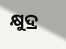କ୍ଷୁଦ୍ର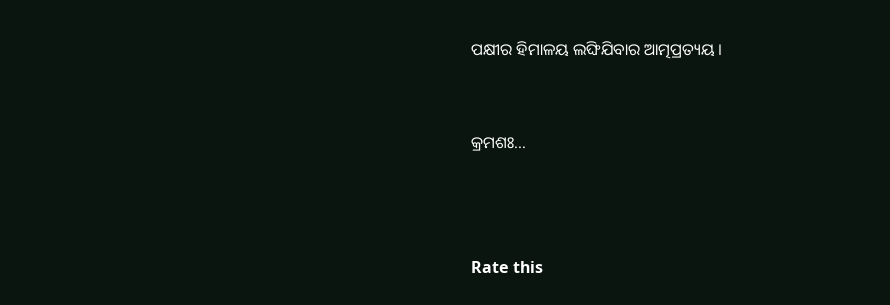ପକ୍ଷୀର ହିମାଳୟ ଲଙ୍ଘିଯିବାର ଆତ୍ମପ୍ରତ୍ୟୟ ।


କ୍ରମଶଃ...



Rate this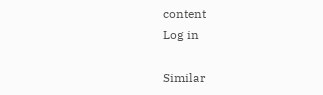content
Log in

Similar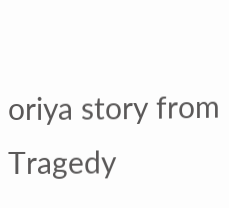oriya story from Tragedy